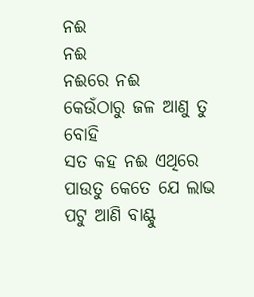ନଈ
ନଈ
ନଈରେ ନଈ
କେଉଁଠାରୁ ଜଳ ଆଣୁ ତୁ ବୋହି
ସତ କହ ନଈ ଏଥିରେ ପାଉତୁ କେତେ ଯେ ଲାଭ
ପଟୁ ଆଣି ବାଣ୍ଟୁ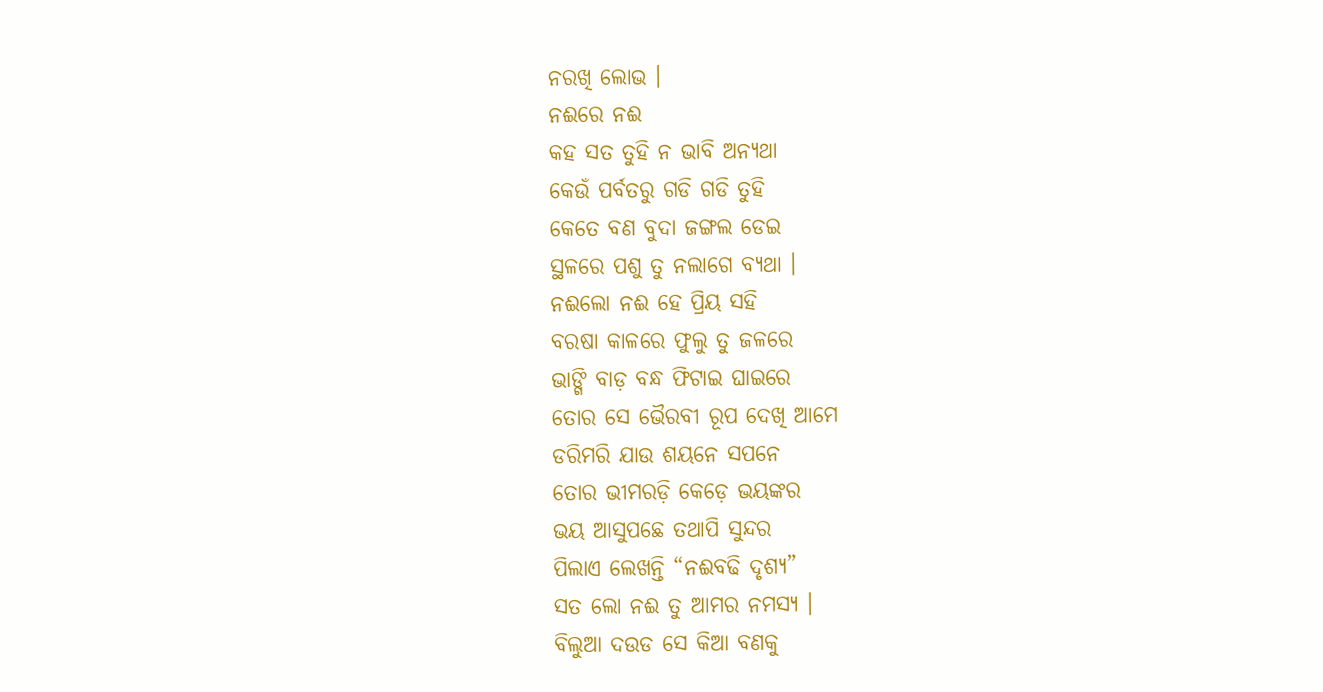ନରଖି ଲୋଭ ।
ନଈରେ ନଈ
କହ ସତ ତୁହି ନ ଭାବି ଅନ୍ୟଥା
କେଉଁ ପର୍ବତରୁ ଗଡି ଗଡି ତୁହି
କେତେ ବଣ ବୁଦା ଜଙ୍ଗଲ ଡେଇ
ସ୍ଥଳରେ ପଶୁ ତୁ ନଲାଗେ ବ୍ୟଥା ।
ନଈଲୋ ନଈ ହେ ପ୍ରିୟ ସହି
ବରଷା କାଳରେ ଫୁଲୁ ତୁ ଜଳରେ
ଭାଙ୍ଗି ବାଡ଼ ବନ୍ଧ ଫିଟାଇ ଘାଇରେ
ତୋର ସେ ଭୈରବୀ ରୂପ ଦେଖି ଆମେ
ଡରିମରି ଯାଉ ଶୟନେ ସପନେ
ତୋର ଭୀମରଡ଼ି କେଡ଼େ ଭୟଙ୍କର
ଭୟ ଆସୁପଛେ ତଥାପି ସୁନ୍ଦର
ପିଲାଏ ଲେଖନ୍ତି “ନଈବଢି ଦୃଶ୍ୟ”
ସତ ଲୋ ନଈ ତୁ ଆମର ନମସ୍ୟ ।
ବିଲୁଆ ଦଉଡ ସେ କିଆ ବଣକୁ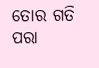ତୋର ଗତି ପରା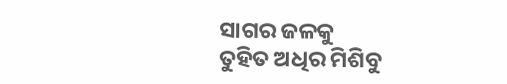ସାଗର ଜଳକୁ
ତୁହିତ ଅଧିର ମିଶିବୁ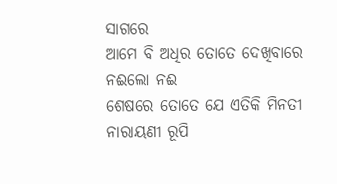ସାଗରେ
ଆମେ ବି ଅଧିର ତୋତେ ଦେଖିବାରେ
ନଈଲୋ ନଈ
ଶେଷରେ ତୋତେ ଯେ ଏତିକି ମିନତୀ
ନାରାୟଣୀ ରୂପି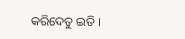କରିଦେତୁ ଇତି ।